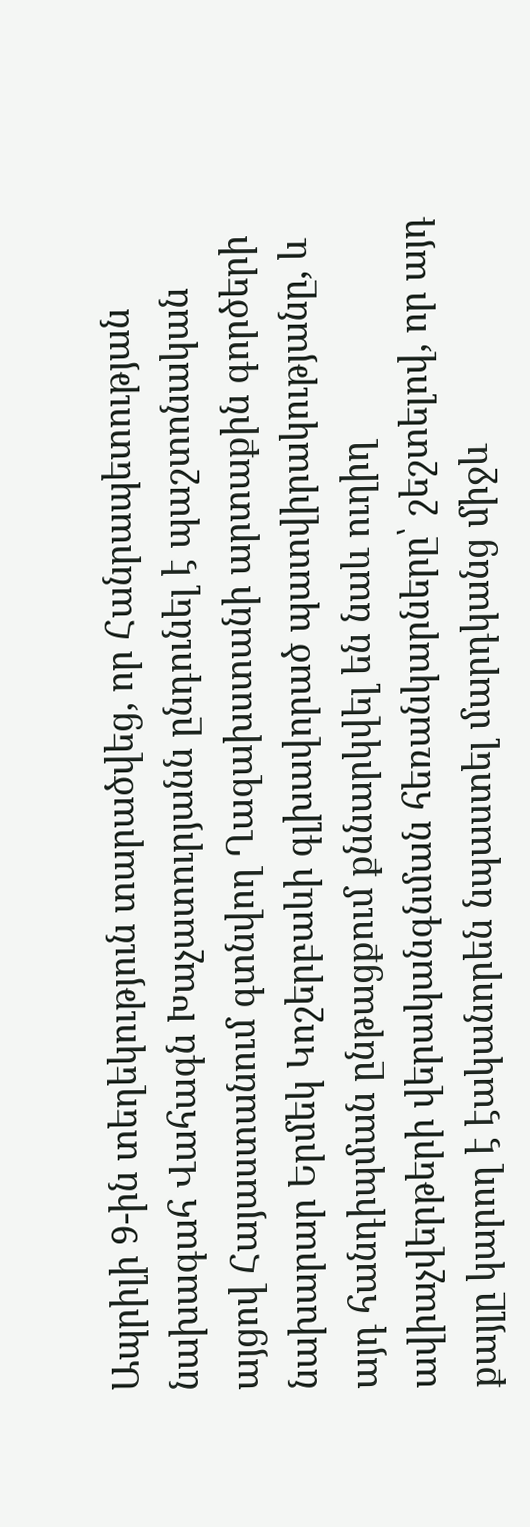Ապրիլի 9-ին տեղեկություն տարածվեց, որ Հանրապետության նախագահ Վահագն Խաչատուրյանն ընդունել է պաշտոնական այցով Հայաստանում գտնվող Ղազախստանի արտաքին գործերի նախարար Երմեկ Կոշերբաևի գլխավորած պատվիրակությանը, և այդ հանդիպման ընթացքում քննարկվել են նաև ուղիղ ավիաչվերթերի վերականգնման հեռանկարները՝ շեշտելով, որ այդ քայլը կարող է էականորեն նպաստել մարդկանց միջև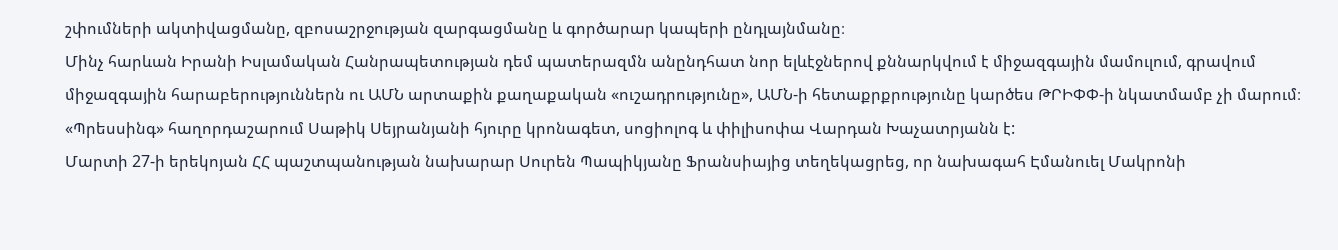շփումների ակտիվացմանը, զբոսաշրջության զարգացմանը և գործարար կապերի ընդլայնմանը։
Մինչ հարևան Իրանի Իսլամական Հանրապետության դեմ պատերազմն անընդհատ նոր ելևէջներով քննարկվում է միջազգային մամուլում, գրավում միջազգային հարաբերություններն ու ԱՄՆ արտաքին քաղաքական «ուշադրությունը», ԱՄՆ-ի հետաքրքրությունը կարծես ԹՐԻՓՓ-ի նկատմամբ չի մարում։
«Պրեսսինգ» հաղորդաշարում Սաթիկ Սեյրանյանի հյուրը կրոնագետ, սոցիոլոգ և փիլիսոփա Վարդան Խաչատրյանն է:
Մարտի 27-ի երեկոյան ՀՀ պաշտպանության նախարար Սուրեն Պապիկյանը Ֆրանսիայից տեղեկացրեց, որ նախագահ Էմանուել Մակրոնի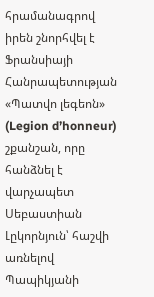հրամանագրով իրեն շնորհվել է Ֆրանսիայի Հանրապետության «Պատվո լեգեոն» (Legion d’honneur) շքանշան, որը հանձնել է վարչապետ Սեբաստիան Լըկորնյուն՝ հաշվի առնելով Պապիկյանի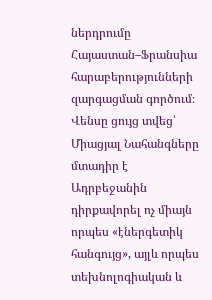ներդրումը Հայաստան–Ֆրանսիա հարաբերությունների զարգացման գործում։
Վենսը ցույց տվեց՝ Միացյալ Նահանգները մտադիր է Ադրբեջանին դիրքավորել ոչ միայն որպես «էներգետիկ հանգույց», այլև որպես տեխնոլոգիական և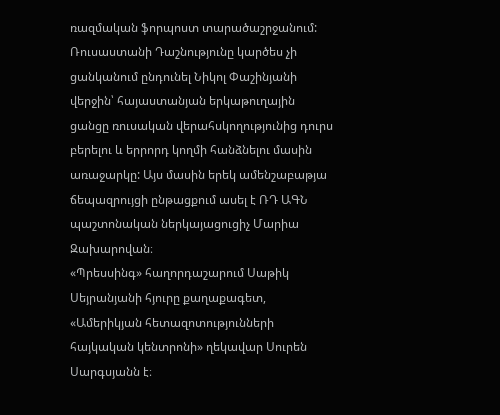ռազմական ֆորպոստ տարածաշրջանում:
Ռուսաստանի Դաշնությունը կարծես չի ցանկանում ընդունել Նիկոլ Փաշինյանի վերջին՝ հայաստանյան երկաթուղային ցանցը ռուսական վերահսկողությունից դուրս բերելու և երրորդ կողմի հանձնելու մասին առաջարկը: Այս մասին երեկ ամենշաբաթյա ճեպազրույցի ընթացքում ասել է ՌԴ ԱԳՆ պաշտոնական ներկայացուցիչ Մարիա Զախարովան։
«Պրեսսինգ» հաղորդաշարում Սաթիկ Սեյրանյանի հյուրը քաղաքագետ, «Ամերիկյան հետազոտությունների հայկական կենտրոնի» ղեկավար Սուրեն Սարգսյանն է։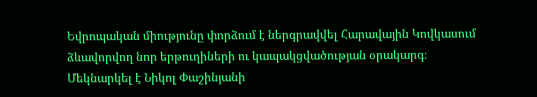Եվրոպական միությունը փորձում է ներգրավվել Հարավային Կովկասում ձևավորվող նոր երթուղիների ու կապակցվածության օրակարգ։
Մեկնարկել է Նիկոլ Փաշինյանի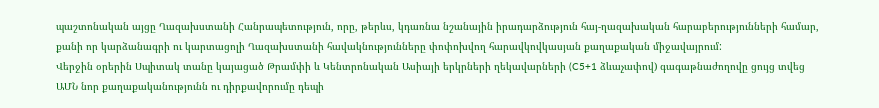պաշտոնական այցը Ղազախստանի Հանրապետություն, որը, թերևս, կդառնա նշանային իրադարձություն հայ-ղազախական հարաբերությունների համար, քանի որ կարձանագրի ու կարտացոլի Ղազախստանի հավակնությունները փոփոխվող հարավկովկասյան քաղաքական միջավայրում:
Վերջին օրերին Սպիտակ տանը կայացած Թրամփի և Կենտրոնական Ասիայի երկրների ղեկավարների (C5+1 ձևաչափով) գագաթնաժողովը ցույց տվեց ԱՄՆ նոր քաղաքականությունն ու դիրքավորումը դեպի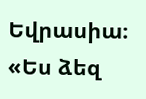Եվրասիա։
«Ես ձեզ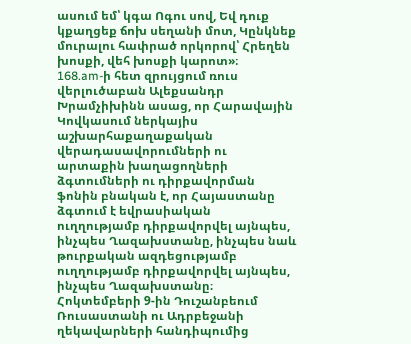ասում եմ՝ կգա Ոգու սով, Եվ դուք կքաղցեք ճոխ սեղանի մոտ, Կընկնեք մուրալու հափրած որկորով՝ Հրեղեն խոսքի, վեհ խոսքի կարոտ»։
168.am-ի հետ զրույցում ռուս վերլուծաբան Ալեքսանդր Խրամչիխինն ասաց, որ Հարավային Կովկասում ներկայիս աշխարհաքաղաքական վերադասավորումների ու արտաքին խաղացողների ձգտումների ու դիրքավորման ֆոնին բնական է, որ Հայաստանը ձգտում է եվրասիական ուղղությամբ դիրքավորվել այնպես, ինչպես Ղազախստանը, ինչպես նաև թուրքական ազդեցությամբ ուղղությամբ դիրքավորվել այնպես, ինչպես Ղազախստանը։
Հոկտեմբերի 9-ին Դուշանբեում Ռուսաստանի ու Ադրբեջանի ղեկավարների հանդիպումից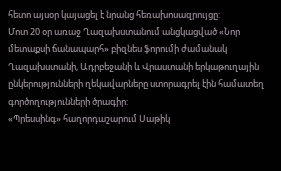հետո այսօր կայացել է նրանց հեռախոսազրույցը:
Մոտ 20 օր առաջ Ղազախստանում անցկացված «Նոր մետաքսի ճանապարհ» բիզնես ֆորումի ժամանակ Ղազախստանի, Ադրբեջանի և Վրաստանի երկաթուղային ընկերությունների ղեկավարները ստորագրել էին համատեղ գործողությունների ծրագիր:
«Պրեսսինգ» հաղորդաշարում Սաթիկ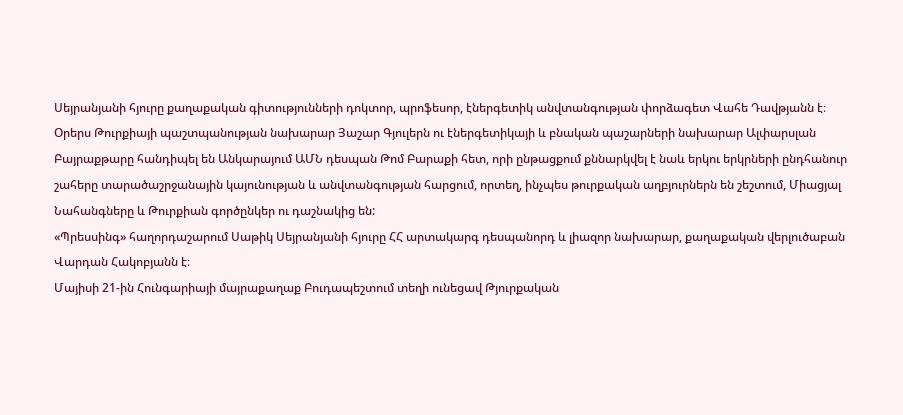Սեյրանյանի հյուրը քաղաքական գիտությունների դոկտոր, պրոֆեսոր, էներգետիկ անվտանգության փորձագետ Վահե Դավթյանն է։
Օրերս Թուրքիայի պաշտպանության նախարար Յաշար Գյուլերն ու էներգետիկայի և բնական պաշարների նախարար Ալփարսլան Բայրաքթարը հանդիպել են Անկարայում ԱՄՆ դեսպան Թոմ Բարաքի հետ, որի ընթացքում քննարկվել է նաև երկու երկրների ընդհանուր շահերը տարածաշրջանային կայունության և անվտանգության հարցում, որտեղ, ինչպես թուրքական աղբյուրներն են շեշտում, Միացյալ Նահանգները և Թուրքիան գործընկեր ու դաշնակից են:
«Պրեսսինգ» հաղորդաշարում Սաթիկ Սեյրանյանի հյուրը ՀՀ արտակարգ դեսպանորդ և լիազոր նախարար, քաղաքական վերլուծաբան Վարդան Հակոբյանն է։
Մայիսի 21-ին Հունգարիայի մայրաքաղաք Բուդապեշտում տեղի ունեցավ Թյուրքական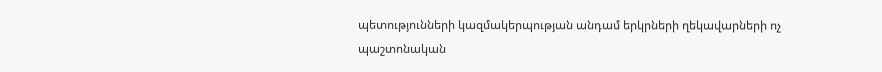պետությունների կազմակերպության անդամ երկրների ղեկավարների ոչ պաշտոնական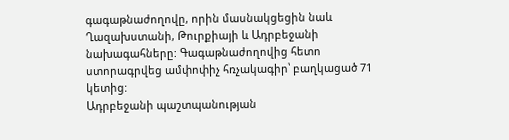գագաթնաժողովը, որին մասնակցեցին նաև Ղազախստանի, Թուրքիայի և Ադրբեջանի նախագահները: Գագաթնաժողովից հետո ստորագրվեց ամփոփիչ հռչակագիր՝ բաղկացած 71 կետից:
Ադրբեջանի պաշտպանության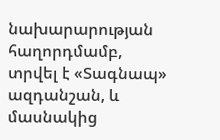նախարարության հաղորդմամբ, տրվել է «Տագնապ» ազդանշան, և մասնակից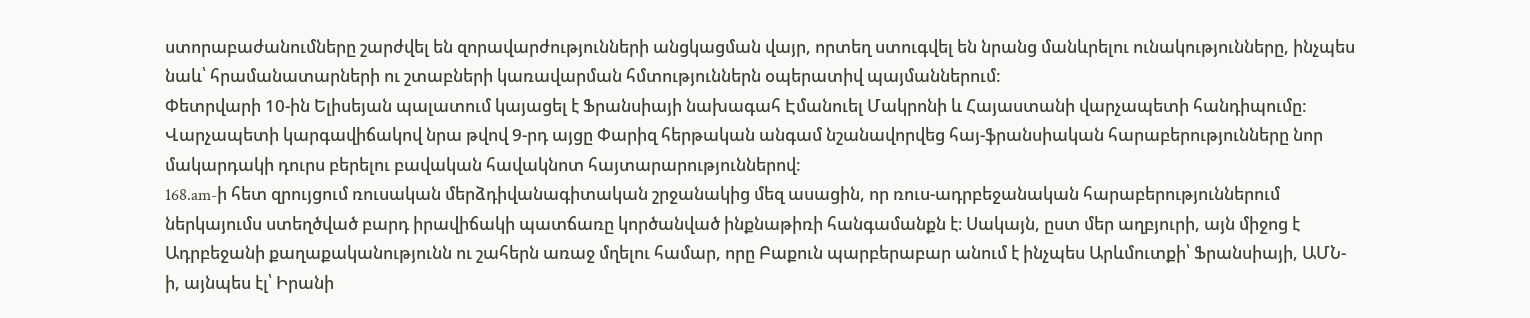ստորաբաժանումները շարժվել են զորավարժությունների անցկացման վայր, որտեղ ստուգվել են նրանց մանևրելու ունակությունները, ինչպես նաև՝ հրամանատարների ու շտաբների կառավարման հմտություններն օպերատիվ պայմաններում:
Փետրվարի 10-ին Ելիսեյան պալատում կայացել է Ֆրանսիայի նախագահ Էմանուել Մակրոնի և Հայաստանի վարչապետի հանդիպումը: Վարչապետի կարգավիճակով նրա թվով 9-րդ այցը Փարիզ հերթական անգամ նշանավորվեց հայ-ֆրանսիական հարաբերությունները նոր մակարդակի դուրս բերելու բավական հավակնոտ հայտարարություններով:
168.am-ի հետ զրույցում ռուսական մերձդիվանագիտական շրջանակից մեզ ասացին, որ ռուս-ադրբեջանական հարաբերություններում ներկայումս ստեղծված բարդ իրավիճակի պատճառը կործանված ինքնաթիռի հանգամանքն է։ Սակայն, ըստ մեր աղբյուրի, այն միջոց է Ադրբեջանի քաղաքականությունն ու շահերն առաջ մղելու համար, որը Բաքուն պարբերաբար անում է ինչպես Արևմուտքի՝ Ֆրանսիայի, ԱՄՆ-ի, այնպես էլ՝ Իրանի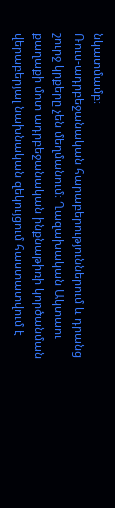նկատմամբ։
Ռուս-ադրբեջանական հարաբերություններում և դրանց շուրջ կրքերը չեն մեղմանում։ Ղազախական Ակտաու քաղաքի մոտ ադրբեջանական ինքնաթիռի կործանման վերաբերյալ նախնական զեկույցում հաստատվում է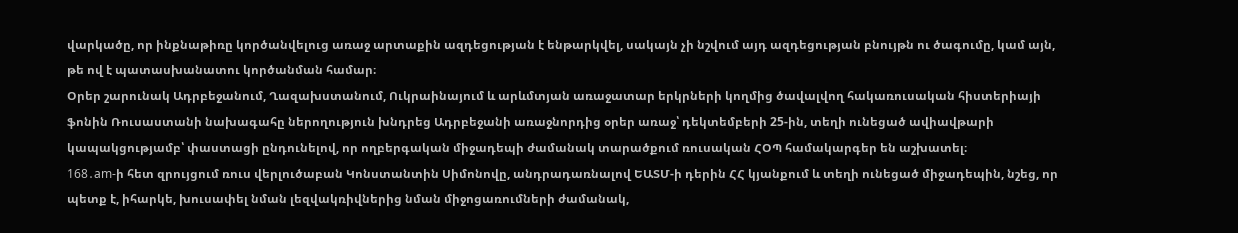վարկածը, որ ինքնաթիռը կործանվելուց առաջ արտաքին ազդեցության է ենթարկվել, սակայն չի նշվում այդ ազդեցության բնույթն ու ծագումը, կամ այն, թե ով է պատասխանատու կործանման համար։
Օրեր շարունակ Ադրբեջանում, Ղազախստանում, Ուկրաինայում և արևմտյան առաջատար երկրների կողմից ծավալվող հակառուսական հիստերիայի ֆոնին Ռուսաստանի նախագահը ներողություն խնդրեց Ադրբեջանի առաջնորդից օրեր առաջ՝ դեկտեմբերի 25-ին, տեղի ունեցած ավիավթարի կապակցությամբ՝ փաստացի ընդունելով, որ ողբերգական միջադեպի ժամանակ տարածքում ռուսական ՀՕՊ համակարգեր են աշխատել։
168․am-ի հետ զրույցում ռուս վերլուծաբան Կոնստանտին Սիմոնովը, անդրադառնալով ԵԱՏՄ-ի դերին ՀՀ կյանքում և տեղի ունեցած միջադեպին, նշեց, որ պետք է, իհարկե, խուսափել նման լեզվակռիվներից նման միջոցառումների ժամանակ,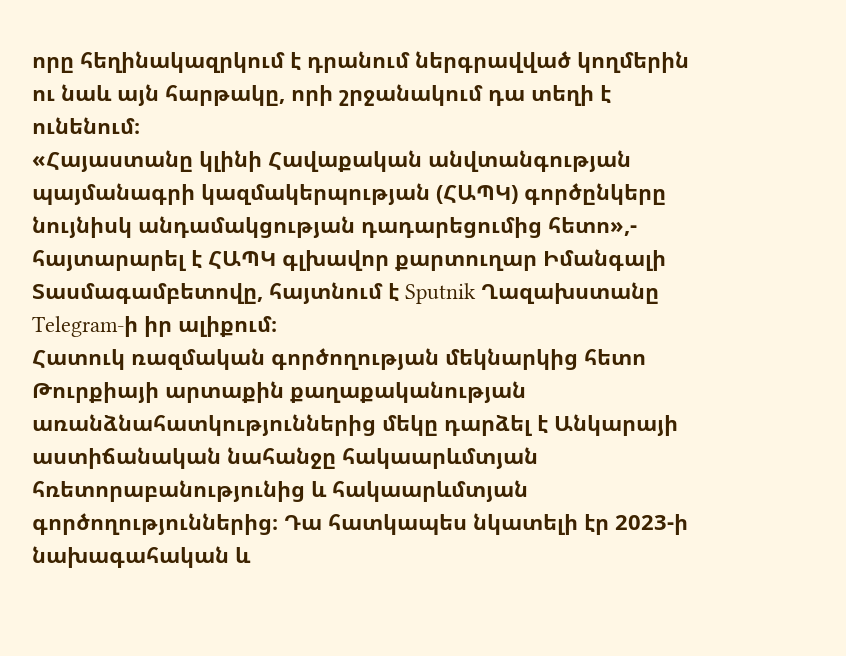որը հեղինակազրկում է դրանում ներգրավված կողմերին ու նաև այն հարթակը, որի շրջանակում դա տեղի է ունենում։
«Հայաստանը կլինի Հավաքական անվտանգության պայմանագրի կազմակերպության (ՀԱՊԿ) գործընկերը նույնիսկ անդամակցության դադարեցումից հետո»,- հայտարարել է ՀԱՊԿ գլխավոր քարտուղար Իմանգալի Տասմագամբետովը, հայտնում է Sputnik Ղազախստանը Telegram-ի իր ալիքում։
Հատուկ ռազմական գործողության մեկնարկից հետո Թուրքիայի արտաքին քաղաքականության առանձնահատկություններից մեկը դարձել է Անկարայի աստիճանական նահանջը հակաարևմտյան հռետորաբանությունից և հակաարևմտյան գործողություններից։ Դա հատկապես նկատելի էր 2023-ի նախագահական և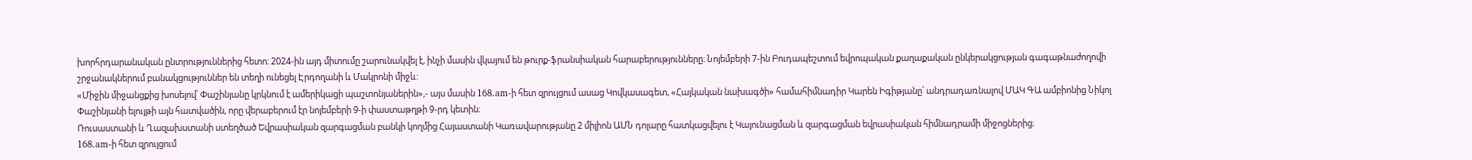խորհրդարանական ընտրություններից հետո։ 2024-ին այդ միտումը շարունակվել է, ինչի մասին վկայում են թուրք-ֆրանսիական հարաբերությունները։ Նոյեմբերի 7-ին Բուդապեշտում եվրոպական քաղաքական ընկերակցության գագաթնաժողովի շրջանակներում բանակցություններ են տեղի ունեցել Էրդողանի և Մակրոնի միջև:
«Միջին միջանցքից խոսելով՝ Փաշինյանը կրկնում է ամերիկացի պաշտոնյաներին»,- այս մասին 168․am-ի հետ զրույցում ասաց Կովկասագետ, «Հայկական նախագծի» համահիմնադիր Կարեն Իգիթյանը՝ անդրադառնալով ՄԱԿ ԳԱ ամբիոնից Նիկոլ Փաշինյանի ելույթի այն հատվածին, որը վերաբերում էր նոյեմբերի 9-ի փաստաթղթի 9-րդ կետին։
Ռուսաստանի և Ղազախստանի ստեղծած Եվրասիական զարգացման բանկի կողմից Հայաստանի Կառավարությանը 2 միլիոն ԱՄՆ դոլարը հատկացվելու է Կայունացման և զարգացման եվրասիական հիմնադրամի միջոցներից։
168.am-ի հետ զրույցում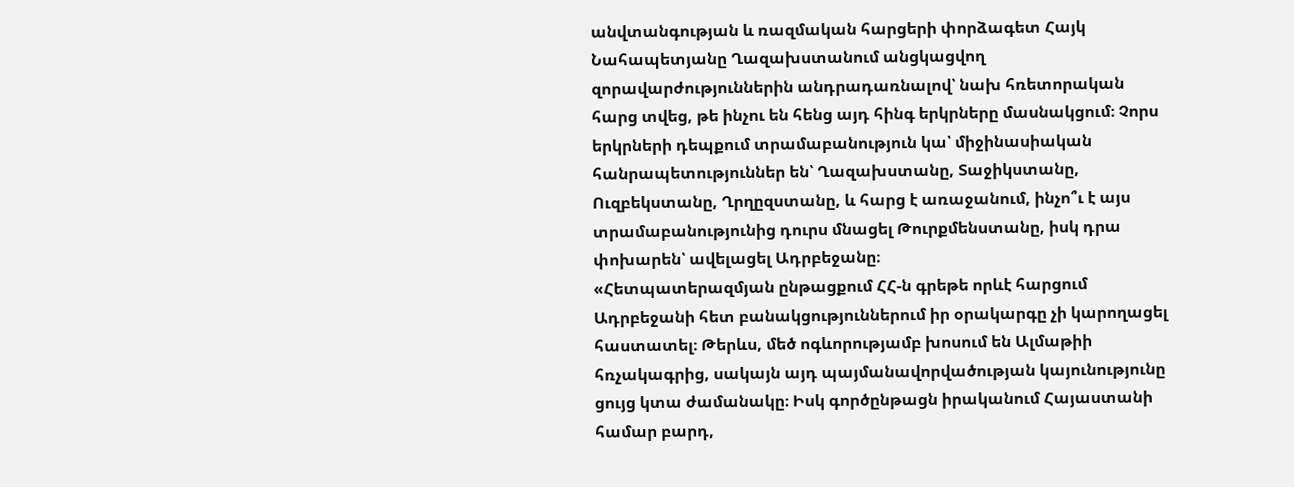անվտանգության և ռազմական հարցերի փորձագետ Հայկ Նահապետյանը Ղազախստանում անցկացվող զորավարժություններին անդրադառնալով՝ նախ հռետորական հարց տվեց, թե ինչու են հենց այդ հինգ երկրները մասնակցում։ Չորս երկրների դեպքում տրամաբանություն կա՝ միջինասիական հանրապետություններ են՝ Ղազախստանը, Տաջիկստանը, Ուզբեկստանը, Ղրղըզստանը, և հարց է առաջանում, ինչո՞ւ է այս տրամաբանությունից դուրս մնացել Թուրքմենստանը, իսկ դրա փոխարեն՝ ավելացել Ադրբեջանը։
«Հետպատերազմյան ընթացքում ՀՀ-ն գրեթե որևէ հարցում Ադրբեջանի հետ բանակցություններում իր օրակարգը չի կարողացել հաստատել։ Թերևս, մեծ ոգևորությամբ խոսում են Ալմաթիի հռչակագրից, սակայն այդ պայմանավորվածության կայունությունը ցույց կտա ժամանակը։ Իսկ գործընթացն իրականում Հայաստանի համար բարդ,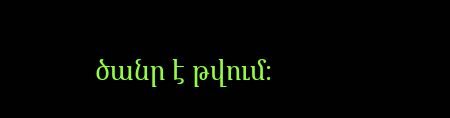ծանր է թվում։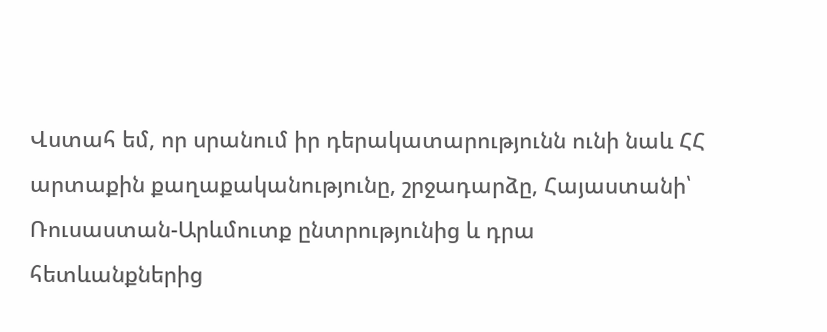Վստահ եմ, որ սրանում իր դերակատարությունն ունի նաև ՀՀ արտաքին քաղաքականությունը, շրջադարձը, Հայաստանի՝ Ռուսաստան-Արևմուտք ընտրությունից և դրա հետևանքներից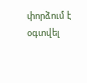փորձում է օգտվել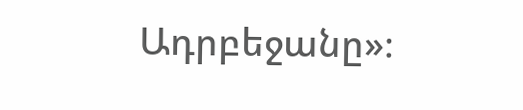Ադրբեջանը»։